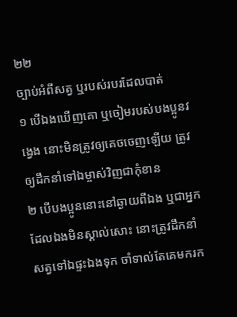២២
ច្បាប់អំពីសត្វ ឬរបស់របរដែលបាត់
១ បើឯងឃើញគោ ឬចៀមរបស់បងប្អូនវង្វេង នោះមិនត្រូវឲ្យគេចចេញឡើយ ត្រូវឲ្យដឹកនាំទៅឯម្ចាស់វិញជាកុំខាន
២ បើបងប្អូននោះនៅឆ្ងាយពីឯង ឬជាអ្នកដែលឯងមិនស្គាល់សោះ នោះត្រូវដឹកនាំសត្វទៅឯផ្ទះឯងទុក ចាំទាល់តែគេមករក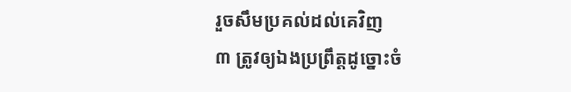រួចសឹមប្រគល់ដល់គេវិញ
៣ ត្រូវឲ្យឯងប្រព្រឹត្តដូច្នោះចំ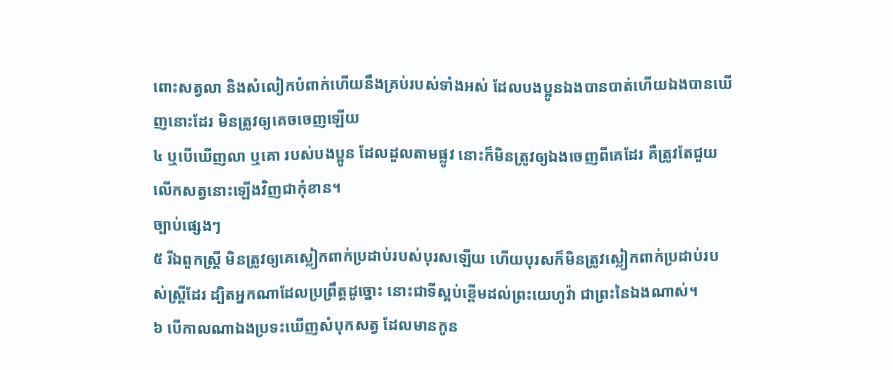ពោះសត្វលា និងសំលៀកបំពាក់ហើយនឹងគ្រប់របស់ទាំងអស់ ដែលបងប្អូនឯងបានបាត់ហើយឯងបានឃើញនោះដែរ មិនត្រូវឲ្យគេចចេញឡើយ
៤ ឬបើឃើញលា ឬគោ របស់បងប្អូន ដែលដួលតាមផ្លូវ នោះក៏មិនត្រូវឲ្យឯងចេញពីគេដែរ គឺត្រូវតែជួយលើកសត្វនោះឡើងវិញជាកុំខាន។
ច្បាប់ផ្សេងៗ
៥ រីឯពួកស្ត្រី មិនត្រូវឲ្យគេស្លៀកពាក់ប្រដាប់របស់បុរសឡើយ ហើយបុរសក៏មិនត្រូវស្លៀកពាក់ប្រដាប់របស់ស្ត្រីដែរ ដ្បិតអ្នកណាដែលប្រព្រឹត្តដូច្នោះ នោះជាទីស្អប់ខ្ពើមដល់ព្រះយេហូវ៉ា ជាព្រះនៃឯងណាស់។
៦ បើកាលណាឯងប្រទះឃើញសំបុកសត្វ ដែលមានកូន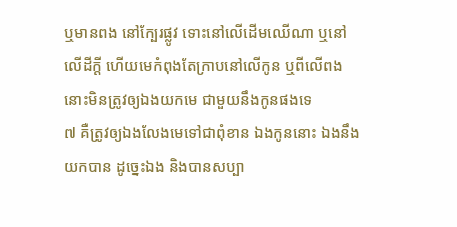ឬមានពង នៅក្បែរផ្លូវ ទោះនៅលើដើមឈើណា ឬនៅលើដីក្តី ហើយមេកំពុងតែក្រាបនៅលើកូន ឬពីលើពង នោះមិនត្រូវឲ្យឯងយកមេ ជាមួយនឹងកូនផងទេ
៧ គឺត្រូវឲ្យឯងលែងមេទៅជាពុំខាន ឯងកូននោះ ឯងនឹងយកបាន ដូច្នេះឯង និងបានសប្បា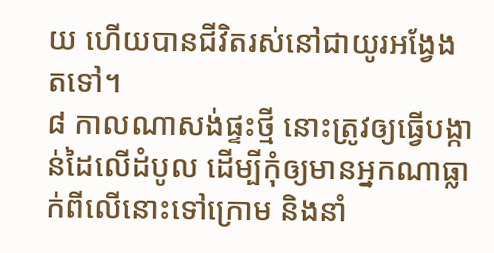យ ហើយបានជីវិតរស់នៅជាយូរអង្វែងតទៅ។
៨ កាលណាសង់ផ្ទះថ្មី នោះត្រូវឲ្យធ្វើបង្កាន់ដៃលើដំបូល ដើម្បីកុំឲ្យមានអ្នកណាធ្លាក់ពីលើនោះទៅក្រោម និងនាំ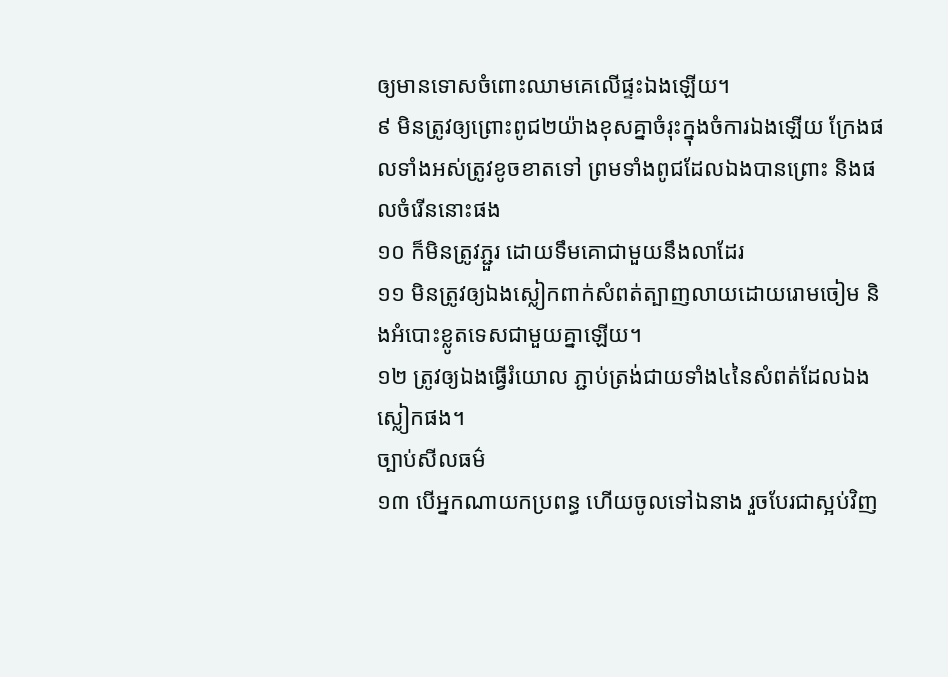ឲ្យមានទោសចំពោះឈាមគេលើផ្ទះឯងឡើយ។
៩ មិនត្រូវឲ្យព្រោះពូជ២យ៉ាងខុសគ្នាចំរុះក្នុងចំការឯងឡើយ ក្រែងផលទាំងអស់ត្រូវខូចខាតទៅ ព្រមទាំងពូជដែលឯងបានព្រោះ និងផលចំរើននោះផង
១០ ក៏មិនត្រូវភ្ជួរ ដោយទឹមគោជាមួយនឹងលាដែរ
១១ មិនត្រូវឲ្យឯងស្លៀកពាក់សំពត់ត្បាញលាយដោយរោមចៀម និងអំបោះខ្លូតទេសជាមួយគ្នាឡើយ។
១២ ត្រូវឲ្យឯងធ្វើរំយោល ភ្ជាប់ត្រង់ជាយទាំង៤នៃសំពត់ដែលឯងស្លៀកផង។
ច្បាប់សីលធម៌
១៣ បើអ្នកណាយកប្រពន្ធ ហើយចូលទៅឯនាង រួចបែរជាស្អប់វិញ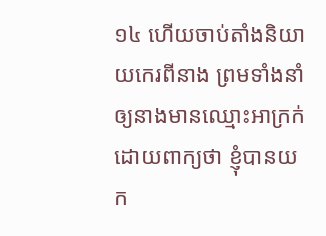១៤ ហើយចាប់តាំងនិយាយកេរពីនាង ព្រមទាំងនាំឲ្យនាងមានឈ្មោះអាក្រក់ ដោយពាក្យថា ខ្ញុំបានយក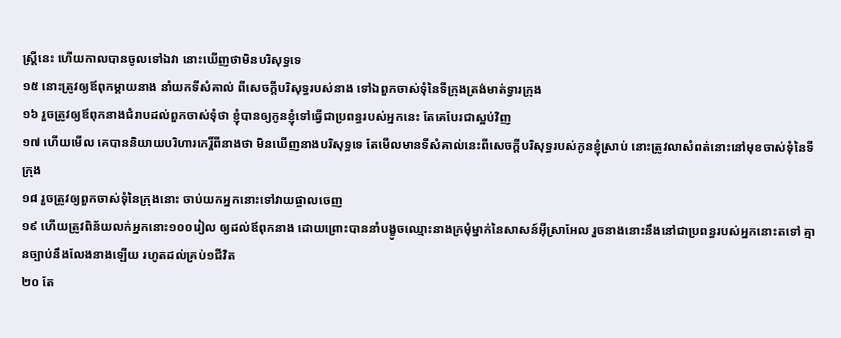ស្ត្រីនេះ ហើយកាលបានចូលទៅឯវា នោះឃើញថាមិនបរិសុទ្ធទេ
១៥ នោះត្រូវឲ្យឪពុកម្តាយនាង នាំយកទីសំគាល់ ពីសេចក្តីបរិសុទ្ធរបស់នាង ទៅឯពួកចាស់ទុំនៃទីក្រុងត្រង់មាត់ទ្វារក្រុង
១៦ រួចត្រូវឲ្យឪពុកនាងជំរាបដល់ពួកចាស់ទុំថា ខ្ញុំបានឲ្យកូនខ្ញុំទៅធ្វើជាប្រពន្ធរបស់អ្នកនេះ តែគេបែរជាស្អប់វិញ
១៧ ហើយមើល គេបាននិយាយបរិហារកេរ្តិ៍ពីនាងថា មិនឃើញនាងបរិសុទ្ធទេ តែមើលមានទីសំគាល់នេះពីសេចក្តីបរិសុទ្ធរបស់កូនខ្ញុំស្រាប់ នោះត្រូវលាសំពត់នោះនៅមុខចាស់ទុំនៃទីក្រុង
១៨ រួចត្រូវឲ្យពួកចាស់ទុំនៃក្រុងនោះ ចាប់យកអ្នកនោះទៅវាយផ្ចាលចេញ
១៩ ហើយត្រូវពិន័យលក់អ្នកនោះ១០០រៀល ឲ្យដល់ឪពុកនាង ដោយព្រោះបាននាំបង្ខូចឈ្មោះនាងក្រមុំម្នាក់នៃសាសន៍អ៊ីស្រាអែល រួចនាងនោះនឹងនៅជាប្រពន្ធរបស់អ្នកនោះតទៅ គ្មានច្បាប់នឹងលែងនាងឡើយ រហូតដល់គ្រប់១ជីវិត
២០ តែ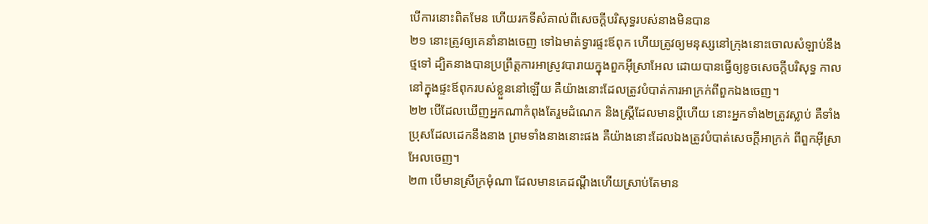បើការនោះពិតមែន ហើយរកទីសំគាល់ពីសេចក្តីបរិសុទ្ធរបស់នាងមិនបាន
២១ នោះត្រូវឲ្យគេនាំនាងចេញ ទៅឯមាត់ទ្វារផ្ទះឪពុក ហើយត្រូវឲ្យមនុស្សនៅក្រុងនោះចោលសំឡាប់នឹងថ្មទៅ ដ្បិតនាងបានប្រព្រឹត្តការអាស្រូវបារាយក្នុងពួកអ៊ីស្រាអែល ដោយបានធ្វើឲ្យខូចសេចក្តីបរិសុទ្ធ កាលនៅក្នុងផ្ទះឪពុករបស់ខ្លួននៅឡើយ គឺយ៉ាងនោះដែលត្រូវបំបាត់ការអាក្រក់ពីពួកឯងចេញ។
២២ បើដែលឃើញអ្នកណាកំពុងតែរួមដំណេក និងស្ត្រីដែលមានប្តីហើយ នោះអ្នកទាំង២ត្រូវស្លាប់ គឺទាំងប្រុសដែលដេកនឹងនាង ព្រមទាំងនាងនោះផង គឺយ៉ាងនោះដែលឯងត្រូវបំបាត់សេចក្តីអាក្រក់ ពីពួកអ៊ីស្រាអែលចេញ។
២៣ បើមានស្រីក្រមុំណា ដែលមានគេដណ្តឹងហើយស្រាប់តែមាន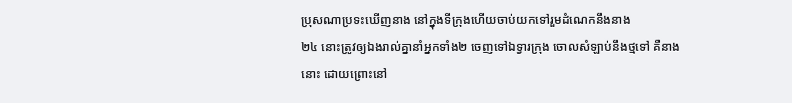ប្រុសណាប្រទះឃើញនាង នៅក្នុងទីក្រុងហើយចាប់យកទៅរួមដំណេកនឹងនាង
២៤ នោះត្រូវឲ្យឯងរាល់គ្នានាំអ្នកទាំង២ ចេញទៅឯទ្វារក្រុង ចោលសំឡាប់នឹងថ្មទៅ គឺនាងនោះ ដោយព្រោះនៅ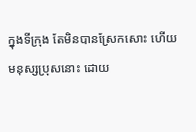ក្នុងទីក្រុង តែមិនបានស្រែកសោះ ហើយមនុស្សប្រុសនោះ ដោយ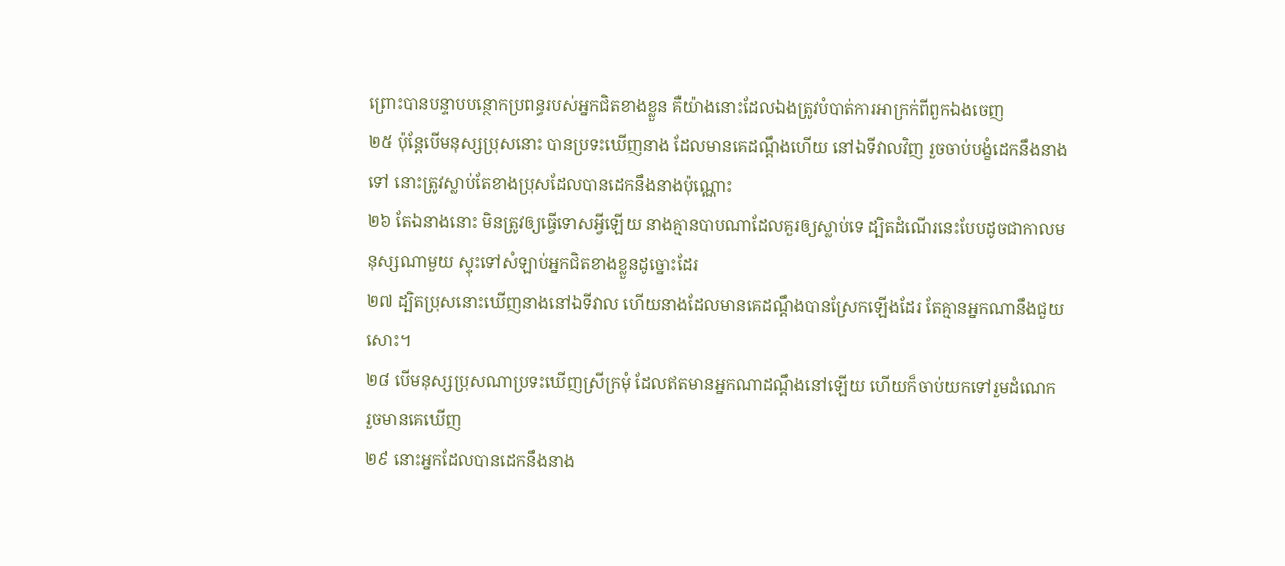ព្រោះបានបន្ទាបបន្ថោកប្រពន្ធរបស់អ្នកជិតខាងខ្លួន គឺយ៉ាងនោះដែលឯងត្រូវបំបាត់ការអាក្រក់ពីពួកឯងចេញ
២៥ ប៉ុន្តែបើមនុស្សប្រុសនោះ បានប្រទះឃើញនាង ដែលមានគេដណ្តឹងហើយ នៅឯទីវាលវិញ រួចចាប់បង្ខំដេកនឹងនាងទៅ នោះត្រូវស្លាប់តែខាងប្រុសដែលបានដេកនឹងនាងប៉ុណ្ណោះ
២៦ តែឯនាងនោះ មិនត្រូវឲ្យធ្វើទោសអ្វីឡើយ នាងគ្មានបាបណាដែលគួរឲ្យស្លាប់ទេ ដ្បិតដំណើរនេះបែបដូចជាកាលមនុស្សណាមួយ ស្ទុះទៅសំឡាប់អ្នកជិតខាងខ្លួនដូច្នោះដែរ
២៧ ដ្បិតប្រុសនោះឃើញនាងនៅឯទីវាល ហើយនាងដែលមានគេដណ្តឹងបានស្រែកឡើងដែរ តែគ្មានអ្នកណានឹងជួយសោះ។
២៨ បើមនុស្សប្រុសណាប្រទះឃើញស្រីក្រមុំ ដែលឥតមានអ្នកណាដណ្តឹងនៅឡើយ ហើយក៏ចាប់យកទៅរួមដំណេក រួចមានគេឃើញ
២៩ នោះអ្នកដែលបានដេកនឹងនាង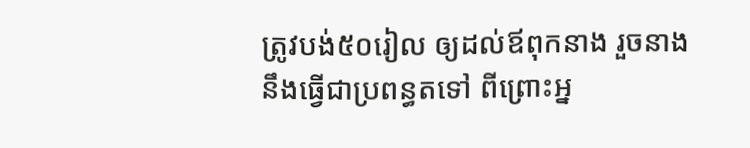ត្រូវបង់៥០រៀល ឲ្យដល់ឪពុកនាង រួចនាងនឹងធ្វើជាប្រពន្ធតទៅ ពីព្រោះអ្ន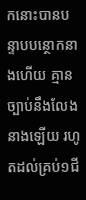កនោះបានបន្ទាបបន្ថោកនាងហើយ គ្មានច្បាប់នឹងលែងនាងឡើយ រហូតដល់គ្រប់១ជី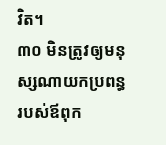វិត។
៣០ មិនត្រូវឲ្យមនុស្សណាយកប្រពន្ធរបស់ឪពុក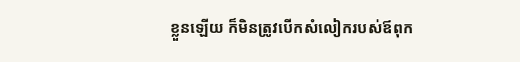ខ្លួនឡើយ ក៏មិនត្រូវបើកសំលៀករបស់ឪពុក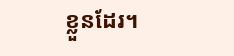ខ្លួនដែរ។